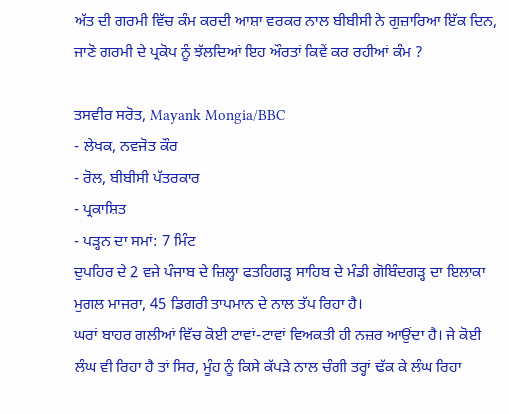ਅੱਤ ਦੀ ਗਰਮੀ ਵਿੱਚ ਕੰਮ ਕਰਦੀ ਆਸ਼ਾ ਵਰਕਰ ਨਾਲ ਬੀਬੀਸੀ ਨੇ ਗੁਜ਼ਾਰਿਆ ਇੱਕ ਦਿਨ, ਜਾਣੋ ਗਰਮੀ ਦੇ ਪ੍ਰਕੋਪ ਨੂੰ ਝੱਲਦਿਆਂ ਇਹ ਔਰਤਾਂ ਕਿਵੇਂ ਕਰ ਰਹੀਆਂ ਕੰਮ ?

ਤਸਵੀਰ ਸਰੋਤ, Mayank Mongia/BBC
- ਲੇਖਕ, ਨਵਜੋਤ ਕੌਰ
- ਰੋਲ, ਬੀਬੀਸੀ ਪੱਤਰਕਾਰ
- ਪ੍ਰਕਾਸ਼ਿਤ
- ਪੜ੍ਹਨ ਦਾ ਸਮਾਂ: 7 ਮਿੰਟ
ਦੁਪਹਿਰ ਦੇ 2 ਵਜੇ ਪੰਜਾਬ ਦੇ ਜ਼ਿਲ੍ਹਾ ਫਤਹਿਗੜ੍ਹ ਸਾਹਿਬ ਦੇ ਮੰਡੀ ਗੋਬਿੰਦਗੜ੍ਹ ਦਾ ਇਲਾਕਾ ਮੁਗਲ ਮਾਜਰਾ, 45 ਡਿਗਰੀ ਤਾਪਮਾਨ ਦੇ ਨਾਲ ਤੱਪ ਰਿਹਾ ਹੈ।
ਘਰਾਂ ਬਾਹਰ ਗਲੀਆਂ ਵਿੱਚ ਕੋਈ ਟਾਵਾਂ-ਟਾਵਾਂ ਵਿਅਕਤੀ ਹੀ ਨਜ਼ਰ ਆਉਂਦਾ ਹੈ। ਜੇ ਕੋਈ ਲੰਘ ਵੀ ਰਿਹਾ ਹੈ ਤਾਂ ਸਿਰ, ਮੂੰਹ ਨੂੰ ਕਿਸੇ ਕੱਪੜੇ ਨਾਲ ਚੰਗੀ ਤਰ੍ਹਾਂ ਢੱਕ ਕੇ ਲੰਘ ਰਿਹਾ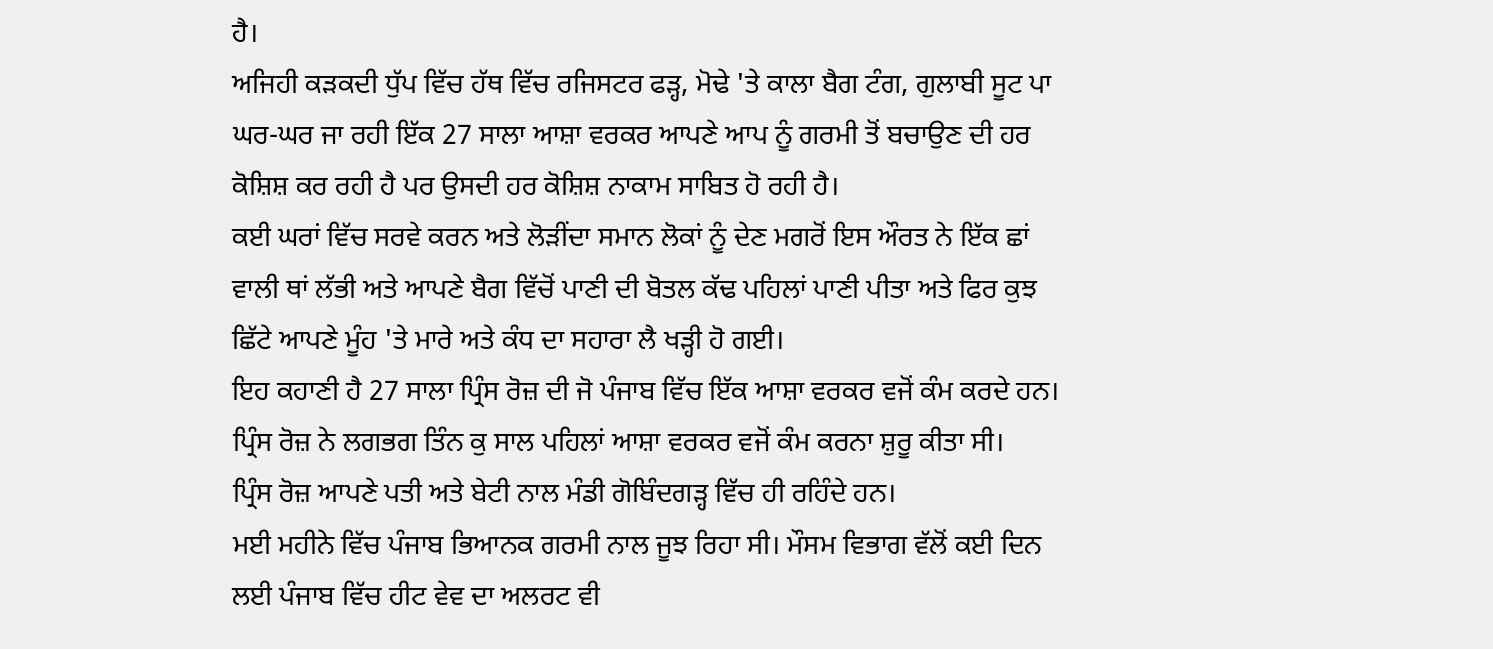ਹੈ।
ਅਜਿਹੀ ਕੜਕਦੀ ਧੁੱਪ ਵਿੱਚ ਹੱਥ ਵਿੱਚ ਰਜਿਸਟਰ ਫੜ੍ਹ, ਮੋਢੇ 'ਤੇ ਕਾਲਾ ਬੈਗ ਟੰਗ, ਗੁਲਾਬੀ ਸੂਟ ਪਾ ਘਰ-ਘਰ ਜਾ ਰਹੀ ਇੱਕ 27 ਸਾਲਾ ਆਸ਼ਾ ਵਰਕਰ ਆਪਣੇ ਆਪ ਨੂੰ ਗਰਮੀ ਤੋਂ ਬਚਾਉਣ ਦੀ ਹਰ ਕੋਸ਼ਿਸ਼ ਕਰ ਰਹੀ ਹੈ ਪਰ ਉਸਦੀ ਹਰ ਕੋਸ਼ਿਸ਼ ਨਾਕਾਮ ਸਾਬਿਤ ਹੋ ਰਹੀ ਹੈ।
ਕਈ ਘਰਾਂ ਵਿੱਚ ਸਰਵੇ ਕਰਨ ਅਤੇ ਲੋੜੀਂਦਾ ਸਮਾਨ ਲੋਕਾਂ ਨੂੰ ਦੇਣ ਮਗਰੋਂ ਇਸ ਔਰਤ ਨੇ ਇੱਕ ਛਾਂ ਵਾਲੀ ਥਾਂ ਲੱਭੀ ਅਤੇ ਆਪਣੇ ਬੈਗ ਵਿੱਚੋਂ ਪਾਣੀ ਦੀ ਬੋਤਲ ਕੱਢ ਪਹਿਲਾਂ ਪਾਣੀ ਪੀਤਾ ਅਤੇ ਫਿਰ ਕੁਝ ਛਿੱਟੇ ਆਪਣੇ ਮੂੰਹ 'ਤੇ ਮਾਰੇ ਅਤੇ ਕੰਧ ਦਾ ਸਹਾਰਾ ਲੈ ਖੜ੍ਹੀ ਹੋ ਗਈ।
ਇਹ ਕਹਾਣੀ ਹੈ 27 ਸਾਲਾ ਪ੍ਰਿੰਸ ਰੋਜ਼ ਦੀ ਜੋ ਪੰਜਾਬ ਵਿੱਚ ਇੱਕ ਆਸ਼ਾ ਵਰਕਰ ਵਜੋਂ ਕੰਮ ਕਰਦੇ ਹਨ। ਪ੍ਰਿੰਸ ਰੋਜ਼ ਨੇ ਲਗਭਗ ਤਿੰਨ ਕੁ ਸਾਲ ਪਹਿਲਾਂ ਆਸ਼ਾ ਵਰਕਰ ਵਜੋਂ ਕੰਮ ਕਰਨਾ ਸ਼ੁਰੂ ਕੀਤਾ ਸੀ।
ਪ੍ਰਿੰਸ ਰੋਜ਼ ਆਪਣੇ ਪਤੀ ਅਤੇ ਬੇਟੀ ਨਾਲ ਮੰਡੀ ਗੋਬਿੰਦਗੜ੍ਹ ਵਿੱਚ ਹੀ ਰਹਿੰਦੇ ਹਨ।
ਮਈ ਮਹੀਨੇ ਵਿੱਚ ਪੰਜਾਬ ਭਿਆਨਕ ਗਰਮੀ ਨਾਲ ਜੂਝ ਰਿਹਾ ਸੀ। ਮੌਸਮ ਵਿਭਾਗ ਵੱਲੋਂ ਕਈ ਦਿਨ ਲਈ ਪੰਜਾਬ ਵਿੱਚ ਹੀਟ ਵੇਵ ਦਾ ਅਲਰਟ ਵੀ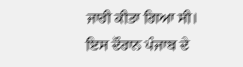ਜਾਰੀ ਕੀਤਾ ਗਿਆ ਸੀ।
ਇਸ ਦੌਰਾਨ ਪੰਜਾਬ ਦੇ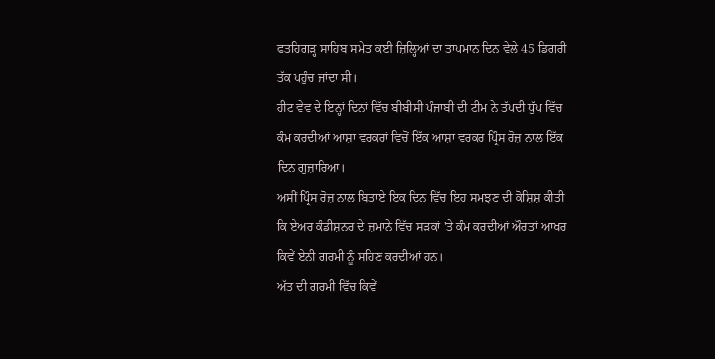ਫਤਹਿਗੜ੍ਹ ਸਾਹਿਬ ਸਮੇਤ ਕਈ ਜ਼ਿਲ੍ਹਿਆਂ ਦਾ ਤਾਪਮਾਨ ਦਿਨ ਵੇਲੇ 45 ਡਿਗਰੀ ਤੱਕ ਪਹੁੰਚ ਜਾਂਦਾ ਸੀ।
ਹੀਟ ਵੇਵ ਦੇ ਇਨ੍ਹਾਂ ਦਿਨਾਂ ਵਿੱਚ ਬੀਬੀਸੀ ਪੰਜਾਬੀ ਦੀ ਟੀਮ ਨੇ ਤੱਪਦੀ ਧੁੱਪ ਵਿੱਚ ਕੰਮ ਕਰਦੀਆਂ ਆਸ਼ਾ ਵਰਕਰਾਂ ਵਿਚੋਂ ਇੱਕ ਆਸ਼ਾ ਵਰਕਰ ਪ੍ਰਿੰਸ ਰੋਜ਼ ਨਾਲ ਇੱਕ ਦਿਨ ਗੁਜ਼ਾਰਿਆ।
ਅਸੀਂ ਪ੍ਰਿੰਸ ਰੋਜ਼ ਨਾਲ ਬਿਤਾਏ ਇਕ ਦਿਨ ਵਿੱਚ ਇਹ ਸਮਝਣ ਦੀ ਕੋਸ਼ਿਸ਼ ਕੀਤੀ ਕਿ ਏਅਰ ਕੰਡੀਸ਼ਨਰ ਦੇ ਜ਼ਮਾਨੇ ਵਿੱਚ ਸੜਕਾਂ 'ਤੇ ਕੰਮ ਕਰਦੀਆਂ ਔਰਤਾਂ ਆਖਰ ਕਿਵੇਂ ਏਨੀ ਗਰਮੀ ਨੂੰ ਸਹਿਣ ਕਰਦੀਆਂ ਹਨ।
ਅੱਤ ਦੀ ਗਰਮੀ ਵਿੱਚ ਕਿਵੇਂ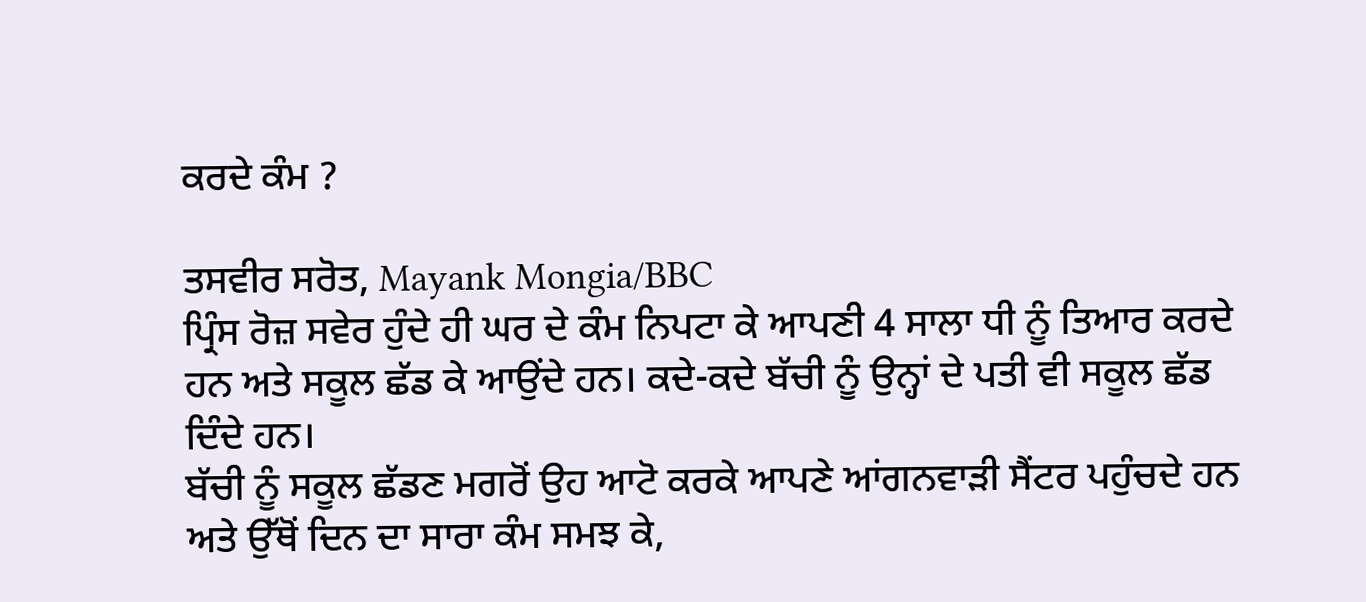ਕਰਦੇ ਕੰਮ ?

ਤਸਵੀਰ ਸਰੋਤ, Mayank Mongia/BBC
ਪ੍ਰਿੰਸ ਰੋਜ਼ ਸਵੇਰ ਹੁੰਦੇ ਹੀ ਘਰ ਦੇ ਕੰਮ ਨਿਪਟਾ ਕੇ ਆਪਣੀ 4 ਸਾਲਾ ਧੀ ਨੂੰ ਤਿਆਰ ਕਰਦੇ ਹਨ ਅਤੇ ਸਕੂਲ ਛੱਡ ਕੇ ਆਉਂਦੇ ਹਨ। ਕਦੇ-ਕਦੇ ਬੱਚੀ ਨੂੰ ਉਨ੍ਹਾਂ ਦੇ ਪਤੀ ਵੀ ਸਕੂਲ ਛੱਡ ਦਿੰਦੇ ਹਨ।
ਬੱਚੀ ਨੂੰ ਸਕੂਲ ਛੱਡਣ ਮਗਰੋਂ ਉਹ ਆਟੋ ਕਰਕੇ ਆਪਣੇ ਆਂਗਨਵਾੜੀ ਸੈਂਟਰ ਪਹੁੰਚਦੇ ਹਨ ਅਤੇ ਉੱਥੋਂ ਦਿਨ ਦਾ ਸਾਰਾ ਕੰਮ ਸਮਝ ਕੇ,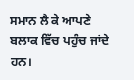ਸਮਾਨ ਲੈ ਕੇ ਆਪਣੇ ਬਲਾਕ ਵਿੱਚ ਪਹੁੰਚ ਜਾਂਦੇ ਹਨ।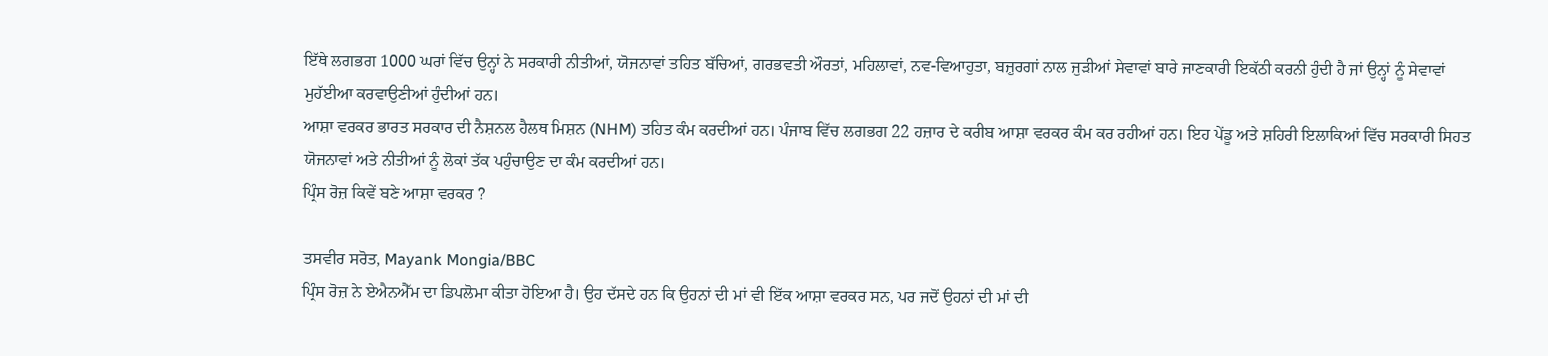ਇੱਥੇ ਲਗਭਗ 1000 ਘਰਾਂ ਵਿੱਚ ਉਨ੍ਹਾਂ ਨੇ ਸਰਕਾਰੀ ਨੀਤੀਆਂ, ਯੋਜਨਾਵਾਂ ਤਹਿਤ ਬੱਚਿਆਂ, ਗਰਭਵਤੀ ਔਰਤਾਂ, ਮਹਿਲਾਵਾਂ, ਨਵ-ਵਿਆਹੁਤਾ, ਬਜ਼ੁਰਗਾਂ ਨਾਲ ਜੁੜੀਆਂ ਸੇਵਾਵਾਂ ਬਾਰੇ ਜਾਣਕਾਰੀ ਇਕੱਠੀ ਕਰਨੀ ਹੁੰਦੀ ਹੈ ਜਾਂ ਉਨ੍ਹਾਂ ਨੂੰ ਸੇਵਾਵਾਂ ਮੁਹੱਈਆ ਕਰਵਾਉਣੀਆਂ ਹੁੰਦੀਆਂ ਹਨ।
ਆਸ਼ਾ ਵਰਕਰ ਭਾਰਤ ਸਰਕਾਰ ਦੀ ਨੈਸ਼ਨਲ ਹੈਲਥ ਮਿਸ਼ਨ (NHM) ਤਹਿਤ ਕੰਮ ਕਰਦੀਆਂ ਹਨ। ਪੰਜਾਬ ਵਿੱਚ ਲਗਭਗ 22 ਹਜ਼ਾਰ ਦੇ ਕਰੀਬ ਆਸ਼ਾ ਵਰਕਰ ਕੰਮ ਕਰ ਰਹੀਆਂ ਹਨ। ਇਹ ਪੇਂਡੂ ਅਤੇ ਸ਼ਹਿਰੀ ਇਲਾਕਿਆਂ ਵਿੱਚ ਸਰਕਾਰੀ ਸਿਹਤ ਯੋਜਨਾਵਾਂ ਅਤੇ ਨੀਤੀਆਂ ਨੂੰ ਲੋਕਾਂ ਤੱਕ ਪਹੁੰਚਾਉਣ ਦਾ ਕੰਮ ਕਰਦੀਆਂ ਹਨ।
ਪ੍ਰਿੰਸ ਰੋਜ਼ ਕਿਵੇਂ ਬਣੇ ਆਸ਼ਾ ਵਰਕਰ ?

ਤਸਵੀਰ ਸਰੋਤ, Mayank Mongia/BBC
ਪ੍ਰਿੰਸ ਰੋਜ਼ ਨੇ ਏਐਨਐੱਮ ਦਾ ਡਿਪਲੋਮਾ ਕੀਤਾ ਹੋਇਆ ਹੈ। ਉਹ ਦੱਸਦੇ ਹਨ ਕਿ ਉਹਨਾਂ ਦੀ ਮਾਂ ਵੀ ਇੱਕ ਆਸ਼ਾ ਵਰਕਰ ਸਨ, ਪਰ ਜਦੋਂ ਉਹਨਾਂ ਦੀ ਮਾਂ ਦੀ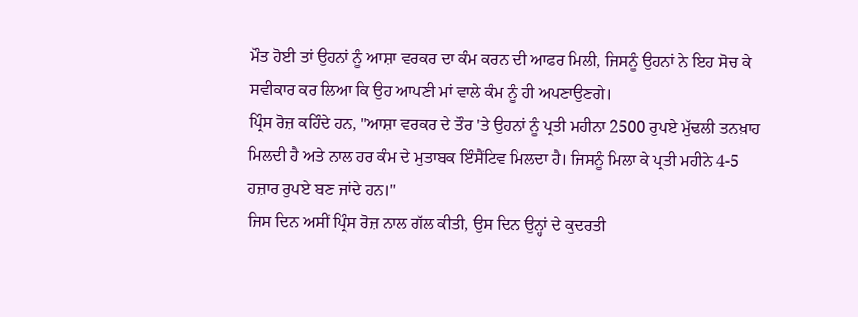ਮੌਤ ਹੋਈ ਤਾਂ ਉਹਨਾਂ ਨੂੰ ਆਸ਼ਾ ਵਰਕਰ ਦਾ ਕੰਮ ਕਰਨ ਦੀ ਆਫਰ ਮਿਲੀ, ਜਿਸਨੂੰ ਉਹਨਾਂ ਨੇ ਇਹ ਸੋਚ ਕੇ ਸਵੀਕਾਰ ਕਰ ਲਿਆ ਕਿ ਉਹ ਆਪਣੀ ਮਾਂ ਵਾਲੇ ਕੰਮ ਨੂੰ ਹੀ ਅਪਣਾਉਣਗੇ।
ਪ੍ਰਿੰਸ ਰੋਜ਼ ਕਹਿੰਦੇ ਹਨ, "ਆਸ਼ਾ ਵਰਕਰ ਦੇ ਤੌਰ 'ਤੇ ਉਹਨਾਂ ਨੂੰ ਪ੍ਰਤੀ ਮਹੀਨਾ 2500 ਰੁਪਏ ਮੁੱਢਲੀ ਤਨਖ਼ਾਹ ਮਿਲਦੀ ਹੈ ਅਤੇ ਨਾਲ ਹਰ ਕੰਮ ਦੇ ਮੁਤਾਬਕ ਇੰਸੈਂਟਿਵ ਮਿਲਦਾ ਹੈ। ਜਿਸਨੂੰ ਮਿਲਾ ਕੇ ਪ੍ਰਤੀ ਮਹੀਨੇ 4-5 ਹਜ਼ਾਰ ਰੁਪਏ ਬਣ ਜਾਂਦੇ ਹਨ।"
ਜਿਸ ਦਿਨ ਅਸੀਂ ਪ੍ਰਿੰਸ ਰੋਜ਼ ਨਾਲ ਗੱਲ ਕੀਤੀ, ਉਸ ਦਿਨ ਉਨ੍ਹਾਂ ਦੇ ਕੁਦਰਤੀ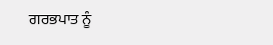ਗਰਭਪਾਤ ਨੂੰ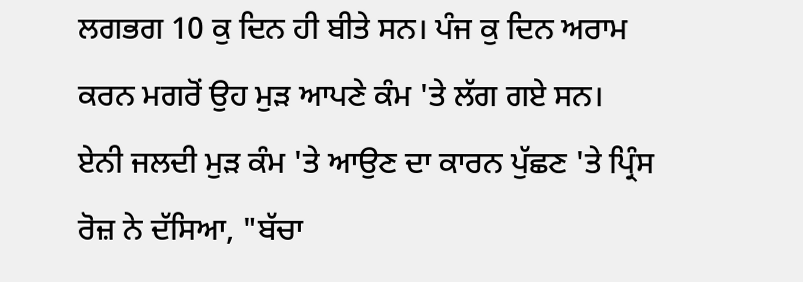ਲਗਭਗ 10 ਕੁ ਦਿਨ ਹੀ ਬੀਤੇ ਸਨ। ਪੰਜ ਕੁ ਦਿਨ ਅਰਾਮ ਕਰਨ ਮਗਰੋਂ ਉਹ ਮੁੜ ਆਪਣੇ ਕੰਮ 'ਤੇ ਲੱਗ ਗਏ ਸਨ।
ਏਨੀ ਜਲਦੀ ਮੁੜ ਕੰਮ 'ਤੇ ਆਉਣ ਦਾ ਕਾਰਨ ਪੁੱਛਣ 'ਤੇ ਪ੍ਰਿੰਸ ਰੋਜ਼ ਨੇ ਦੱਸਿਆ, "ਬੱਚਾ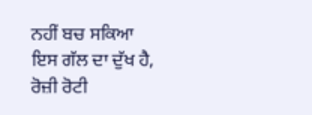ਨਹੀਂ ਬਚ ਸਕਿਆ ਇਸ ਗੱਲ ਦਾ ਦੁੱਖ ਹੈ, ਰੋਜ਼ੀ ਰੋਟੀ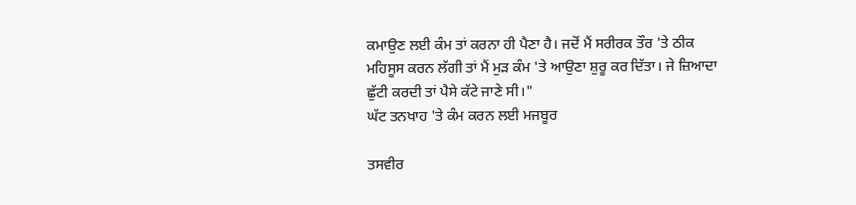ਕਮਾਉਣ ਲਈ ਕੰਮ ਤਾਂ ਕਰਨਾ ਹੀ ਪੈਣਾ ਹੈ। ਜਦੋਂ ਮੈਂ ਸਰੀਰਕ ਤੌਰ 'ਤੇ ਠੀਕ ਮਹਿਸੂਸ ਕਰਨ ਲੱਗੀ ਤਾਂ ਮੈਂ ਮੁੜ ਕੰਮ 'ਤੇ ਆਉਣਾ ਸ਼ੁਰੂ ਕਰ ਦਿੱਤਾ। ਜੇ ਜ਼ਿਆਦਾ ਛੁੱਟੀ ਕਰਦੀ ਤਾਂ ਪੈਸੇ ਕੱਟੇ ਜਾਣੇ ਸੀ।"
ਘੱਟ ਤਨਖਾਹ 'ਤੇ ਕੰਮ ਕਰਨ ਲਈ ਮਜਬੂਰ

ਤਸਵੀਰ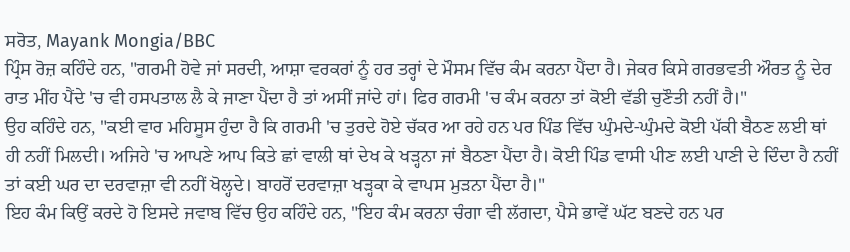ਸਰੋਤ, Mayank Mongia/BBC
ਪ੍ਰਿੰਸ ਰੋਜ਼ ਕਹਿੰਦੇ ਹਨ, "ਗਰਮੀ ਹੋਵੇ ਜਾਂ ਸਰਦੀ, ਆਸ਼ਾ ਵਰਕਰਾਂ ਨੂੰ ਹਰ ਤਰ੍ਹਾਂ ਦੇ ਮੌਸਮ ਵਿੱਚ ਕੰਮ ਕਰਨਾ ਪੈਂਦਾ ਹੈ। ਜੇਕਰ ਕਿਸੇ ਗਰਭਵਤੀ ਔਰਤ ਨੂੰ ਦੇਰ ਰਾਤ ਮੀਂਹ ਪੈਂਦੇ 'ਚ ਵੀ ਹਸਪਤਾਲ ਲੈ ਕੇ ਜਾਣਾ ਪੈਂਦਾ ਹੈ ਤਾਂ ਅਸੀਂ ਜਾਂਦੇ ਹਾਂ। ਫਿਰ ਗਰਮੀ 'ਚ ਕੰਮ ਕਰਨਾ ਤਾਂ ਕੋਈ ਵੱਡੀ ਚੁਣੌਤੀ ਨਹੀਂ ਹੈ।"
ਉਹ ਕਹਿੰਦੇ ਹਨ, "ਕਈ ਵਾਰ ਮਹਿਸੂਸ ਹੁੰਦਾ ਹੈ ਕਿ ਗਰਮੀ 'ਚ ਤੁਰਦੇ ਹੋਏ ਚੱਕਰ ਆ ਰਹੇ ਹਨ ਪਰ ਪਿੰਡ ਵਿੱਚ ਘੁੰਮਦੇ-ਘੁੰਮਦੇ ਕੋਈ ਪੱਕੀ ਬੈਠਣ ਲਈ ਥਾਂ ਹੀ ਨਹੀਂ ਮਿਲਦੀ। ਅਜਿਹੇ 'ਚ ਆਪਣੇ ਆਪ ਕਿਤੇ ਛਾਂ ਵਾਲੀ ਥਾਂ ਦੇਖ ਕੇ ਖੜ੍ਹਨਾ ਜਾਂ ਬੈਠਣਾ ਪੈਂਦਾ ਹੈ। ਕੋਈ ਪਿੰਡ ਵਾਸੀ ਪੀਣ ਲਈ ਪਾਣੀ ਦੇ ਦਿੰਦਾ ਹੈ ਨਹੀਂ ਤਾਂ ਕਈ ਘਰ ਦਾ ਦਰਵਾਜ਼ਾ ਵੀ ਨਹੀਂ ਖੋਲ੍ਹਦੇ। ਬਾਹਰੋਂ ਦਰਵਾਜ਼ਾ ਖੜ੍ਹਕਾ ਕੇ ਵਾਪਸ ਮੁੜਨਾ ਪੈਂਦਾ ਹੈ।"
ਇਹ ਕੰਮ ਕਿਉਂ ਕਰਦੇ ਹੋ ਇਸਦੇ ਜਵਾਬ ਵਿੱਚ ਉਹ ਕਹਿੰਦੇ ਹਨ, "ਇਹ ਕੰਮ ਕਰਨਾ ਚੰਗਾ ਵੀ ਲੱਗਦਾ, ਪੈਸੇ ਭਾਵੇਂ ਘੱਟ ਬਣਦੇ ਹਨ ਪਰ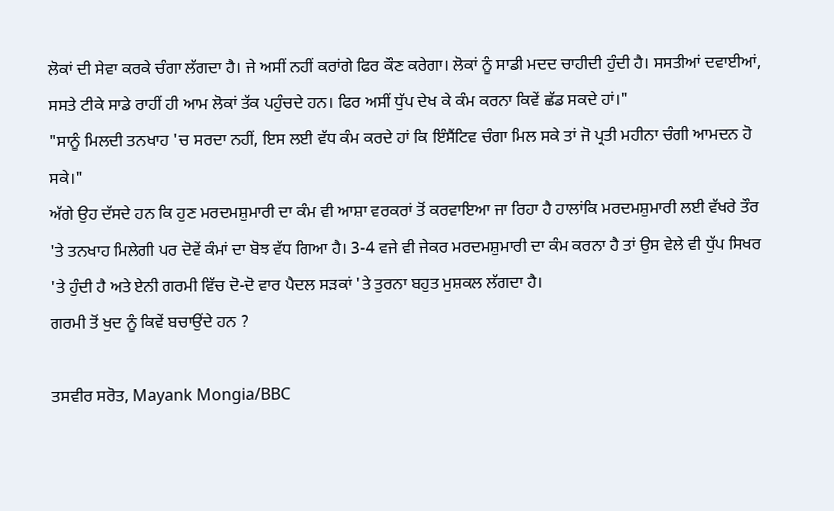ਲੋਕਾਂ ਦੀ ਸੇਵਾ ਕਰਕੇ ਚੰਗਾ ਲੱਗਦਾ ਹੈ। ਜੇ ਅਸੀਂ ਨਹੀਂ ਕਰਾਂਗੇ ਫਿਰ ਕੌਣ ਕਰੇਗਾ। ਲੋਕਾਂ ਨੂੰ ਸਾਡੀ ਮਦਦ ਚਾਹੀਦੀ ਹੁੰਦੀ ਹੈ। ਸਸਤੀਆਂ ਦਵਾਈਆਂ, ਸਸਤੇ ਟੀਕੇ ਸਾਡੇ ਰਾਹੀਂ ਹੀ ਆਮ ਲੋਕਾਂ ਤੱਕ ਪਹੁੰਚਦੇ ਹਨ। ਫਿਰ ਅਸੀਂ ਧੁੱਪ ਦੇਖ ਕੇ ਕੰਮ ਕਰਨਾ ਕਿਵੇਂ ਛੱਡ ਸਕਦੇ ਹਾਂ।"
"ਸਾਨੂੰ ਮਿਲਦੀ ਤਨਖਾਹ 'ਚ ਸਰਦਾ ਨਹੀਂ, ਇਸ ਲਈ ਵੱਧ ਕੰਮ ਕਰਦੇ ਹਾਂ ਕਿ ਇੰਸੈਂਟਿਵ ਚੰਗਾ ਮਿਲ ਸਕੇ ਤਾਂ ਜੋ ਪ੍ਰਤੀ ਮਹੀਨਾ ਚੰਗੀ ਆਮਦਨ ਹੋ ਸਕੇ।"
ਅੱਗੇ ਉਹ ਦੱਸਦੇ ਹਨ ਕਿ ਹੁਣ ਮਰਦਮਸ਼ੁਮਾਰੀ ਦਾ ਕੰਮ ਵੀ ਆਸ਼ਾ ਵਰਕਰਾਂ ਤੋਂ ਕਰਵਾਇਆ ਜਾ ਰਿਹਾ ਹੈ ਹਾਲਾਂਕਿ ਮਰਦਮਸ਼ੁਮਾਰੀ ਲਈ ਵੱਖਰੇ ਤੌਰ 'ਤੇ ਤਨਖਾਹ ਮਿਲੇਗੀ ਪਰ ਦੋਵੇਂ ਕੰਮਾਂ ਦਾ ਬੋਝ ਵੱਧ ਗਿਆ ਹੈ। 3-4 ਵਜੇ ਵੀ ਜੇਕਰ ਮਰਦਮਸ਼ੁਮਾਰੀ ਦਾ ਕੰਮ ਕਰਨਾ ਹੈ ਤਾਂ ਉਸ ਵੇਲੇ ਵੀ ਧੁੱਪ ਸਿਖਰ 'ਤੇ ਹੁੰਦੀ ਹੈ ਅਤੇ ਏਨੀ ਗਰਮੀ ਵਿੱਚ ਦੋ-ਦੋ ਵਾਰ ਪੈਦਲ ਸੜਕਾਂ 'ਤੇ ਤੁਰਨਾ ਬਹੁਤ ਮੁਸ਼ਕਲ ਲੱਗਦਾ ਹੈ।
ਗਰਮੀ ਤੋਂ ਖੁਦ ਨੂੰ ਕਿਵੇਂ ਬਚਾਉਂਦੇ ਹਨ ?

ਤਸਵੀਰ ਸਰੋਤ, Mayank Mongia/BBC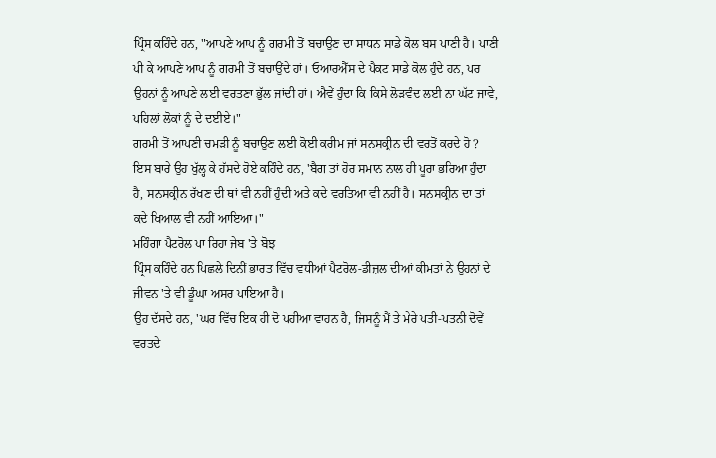ਪ੍ਰਿੰਸ ਕਹਿੰਦੇ ਹਨ, "ਆਪਣੇ ਆਪ ਨੂੰ ਗਰਮੀ ਤੋਂ ਬਚਾਉਣ ਦਾ ਸਾਧਨ ਸਾਡੇ ਕੋਲ ਬਸ ਪਾਣੀ ਹੈ। ਪਾਣੀ ਪੀ ਕੇ ਆਪਣੇ ਆਪ ਨੂੰ ਗਰਮੀ ਤੋਂ ਬਚਾਉਂਦੇ ਹਾਂ। ਓਆਰਐੱਸ ਦੇ ਪੈਕਟ ਸਾਡੇ ਕੋਲ ਹੁੰਦੇ ਹਨ, ਪਰ ਉਹਨਾਂ ਨੂੰ ਆਪਣੇ ਲਈ ਵਰਤਣਾ ਭੁੱਲ ਜਾਂਦੀ ਹਾਂ। ਐਵੇਂ ਹੁੰਦਾ ਕਿ ਕਿਸੇ ਲੋੜਵੰਦ ਲਈ ਨਾ ਘੱਟ ਜਾਵੇ, ਪਹਿਲਾਂ ਲੋਕਾਂ ਨੂੰ ਦੇ ਦਈਏ।"
ਗਰਮੀ ਤੋਂ ਆਪਣੀ ਚਮੜੀ ਨੂੰ ਬਚਾਉਣ ਲਈ ਕੋਈ ਕਰੀਮ ਜਾਂ ਸਨਸਕ੍ਰੀਨ ਦੀ ਵਰਤੋਂ ਕਰਦੇ ਹੋ ?
ਇਸ ਬਾਰੇ ਉਹ ਖੁੱਲ੍ਹ ਕੇ ਹੱਸਦੇ ਹੋਏ ਕਹਿੰਦੇ ਹਨ, 'ਬੈਗ ਤਾਂ ਹੋਰ ਸਮਾਨ ਨਾਲ ਹੀ ਪੂਰਾ ਭਰਿਆ ਹੁੰਦਾ ਹੈ, ਸਨਸਕ੍ਰੀਨ ਰੱਖਣ ਦੀ ਥਾਂ ਵੀ ਨਹੀਂ ਹੁੰਦੀ ਅਤੇ ਕਦੇ ਵਰਤਿਆ ਵੀ ਨਹੀਂ ਹੈ। ਸਨਸਕ੍ਰੀਨ ਦਾ ਤਾਂ ਕਦੇ ਖਿਆਲ ਵੀ ਨਹੀਂ ਆਇਆ।"
ਮਹਿੰਗਾ ਪੈਟਰੋਲ ਪਾ ਰਿਹਾ ਜੇਬ 'ਤੇ ਬੋਝ
ਪ੍ਰਿੰਸ ਕਹਿੰਦੇ ਹਨ ਪਿਛਲੇ ਦਿਨੀਂ ਭਾਰਤ ਵਿੱਚ ਵਧੀਆਂ ਪੈਟਰੋਲ-ਡੀਜ਼ਲ ਦੀਆਂ ਕੀਮਤਾਂ ਨੇ ਉਹਨਾਂ ਦੇ ਜੀਵਨ 'ਤੇ ਵੀ ਡੂੰਘਾ ਅਸਰ ਪਾਇਆ ਹੈ।
ਉਹ ਦੱਸਦੇ ਹਨ, 'ਘਰ ਵਿੱਚ ਇਕ ਹੀ ਦੋ ਪਹੀਆ ਵਾਹਨ ਹੈ, ਜਿਸਨੂੰ ਮੈਂ ਤੇ ਮੇਰੇ ਪਤੀ-ਪਤਨੀ ਦੋਵੇਂ ਵਰਤਦੇ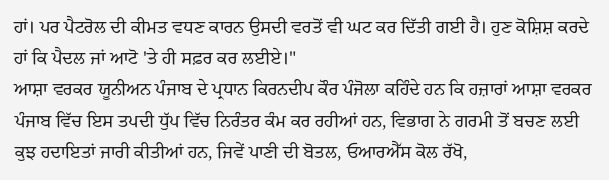ਹਾਂ। ਪਰ ਪੈਟਰੋਲ ਦੀ ਕੀਮਤ ਵਧਣ ਕਾਰਨ ਉਸਦੀ ਵਰਤੋਂ ਵੀ ਘਟ ਕਰ ਦਿੱਤੀ ਗਈ ਹੈ। ਹੁਣ ਕੋਸ਼ਿਸ਼ ਕਰਦੇ ਹਾਂ ਕਿ ਪੈਦਲ ਜਾਂ ਆਟੋ 'ਤੇ ਹੀ ਸਫ਼ਰ ਕਰ ਲਈਏ।"
ਆਸ਼ਾ ਵਰਕਰ ਯੂਨੀਅਨ ਪੰਜਾਬ ਦੇ ਪ੍ਰਧਾਨ ਕਿਰਨਦੀਪ ਕੌਰ ਪੰਜੋਲਾ ਕਹਿੰਦੇ ਹਨ ਕਿ ਹਜ਼ਾਰਾਂ ਆਸ਼ਾ ਵਰਕਰ ਪੰਜਾਬ ਵਿੱਚ ਇਸ ਤਪਦੀ ਧੁੱਪ ਵਿੱਚ ਨਿਰੰਤਰ ਕੰਮ ਕਰ ਰਹੀਆਂ ਹਨ, ਵਿਭਾਗ ਨੇ ਗਰਮੀ ਤੋਂ ਬਚਣ ਲਈ ਕੁਝ ਹਦਾਇਤਾਂ ਜਾਰੀ ਕੀਤੀਆਂ ਹਨ, ਜਿਵੇਂ ਪਾਣੀ ਦੀ ਬੋਤਲ, ਓਆਰਐੱਸ ਕੋਲ ਰੱਖੋ,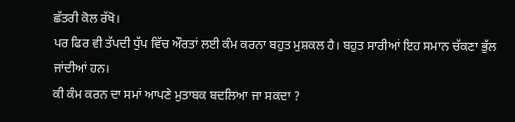ਛੱਤਰੀ ਕੋਲ ਰੱਖੋ।
ਪਰ ਫਿਰ ਵੀ ਤੱਪਦੀ ਧੁੱਪ ਵਿੱਚ ਔਰਤਾਂ ਲਈ ਕੰਮ ਕਰਨਾ ਬਹੁਤ ਮੁਸ਼ਕਲ ਹੈ। ਬਹੁਤ ਸਾਰੀਆਂ ਇਹ ਸਮਾਨ ਚੱਕਣਾ ਭੁੱਲ ਜਾਂਦੀਆਂ ਹਨ।
ਕੀ ਕੰਮ ਕਰਨ ਦਾ ਸਮਾਂ ਆਪਣੇ ਮੁਤਾਬਕ ਬਦਲਿਆ ਜਾ ਸਕਦਾ ?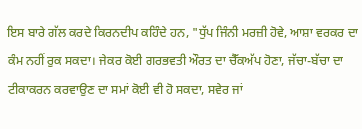ਇਸ ਬਾਰੇ ਗੱਲ ਕਰਦੇ ਕਿਰਨਦੀਪ ਕਹਿੰਦੇ ਹਨ, "ਧੁੱਪ ਜਿੰਨੀ ਮਰਜ਼ੀ ਹੋਵੇ, ਆਸ਼ਾ ਵਰਕਰ ਦਾ ਕੰਮ ਨਹੀਂ ਰੁਕ ਸਕਦਾ। ਜੇਕਰ ਕੋਈ ਗਰਭਵਤੀ ਔਰਤ ਦਾ ਚੈੱਕਅੱਪ ਹੋਣਾ, ਜੱਚਾ-ਬੱਚਾ ਦਾ ਟੀਕਾਕਰਨ ਕਰਵਾਉਣ ਦਾ ਸਮਾਂ ਕੋਈ ਵੀ ਹੋ ਸਕਦਾ, ਸਵੇਰ ਜਾਂ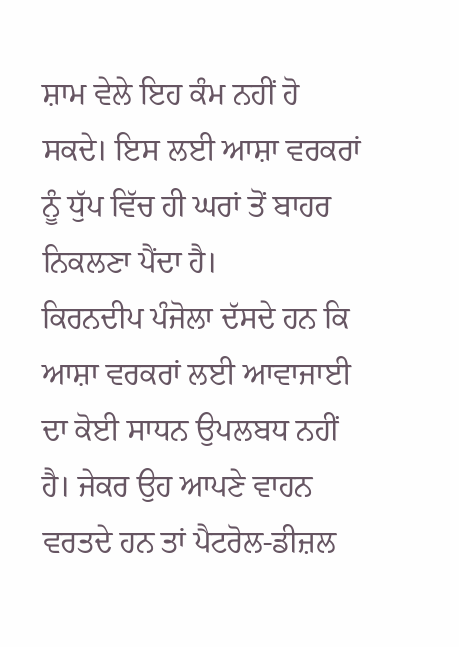ਸ਼ਾਮ ਵੇਲੇ ਇਹ ਕੰਮ ਨਹੀਂ ਹੋ ਸਕਦੇ। ਇਸ ਲਈ ਆਸ਼ਾ ਵਰਕਰਾਂ ਨੂੰ ਧੁੱਪ ਵਿੱਚ ਹੀ ਘਰਾਂ ਤੋਂ ਬਾਹਰ ਨਿਕਲਣਾ ਪੈਂਦਾ ਹੈ।
ਕਿਰਨਦੀਪ ਪੰਜੋਲਾ ਦੱਸਦੇ ਹਨ ਕਿ ਆਸ਼ਾ ਵਰਕਰਾਂ ਲਈ ਆਵਾਜਾਈ ਦਾ ਕੋਈ ਸਾਧਨ ਉਪਲਬਧ ਨਹੀਂ ਹੈ। ਜੇਕਰ ਉਹ ਆਪਣੇ ਵਾਹਨ ਵਰਤਦੇ ਹਨ ਤਾਂ ਪੈਟਰੋਲ-ਡੀਜ਼ਲ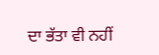ਦਾ ਭੱਤਾ ਵੀ ਨਹੀਂ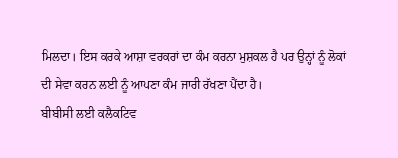ਮਿਲਦਾ। ਇਸ ਕਰਕੇ ਆਸ਼ਾ ਵਰਕਰਾਂ ਦਾ ਕੰਮ ਕਰਨਾ ਮੁਸ਼ਕਲ ਹੈ ਪਰ ਉਨ੍ਹਾਂ ਨੂੰ ਲੋਕਾਂ ਦੀ ਸੇਵਾ ਕਰਨ ਲਈ ਨੂੰ ਆਪਣਾ ਕੰਮ ਜਾਰੀ ਰੱਖਣਾ ਪੈਂਦਾ ਹੈ।
ਬੀਬੀਸੀ ਲਈ ਕਲੈਕਟਿਵ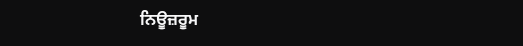ਨਿਊਜ਼ਰੂਮ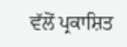ਵੱਲੋਂ ਪ੍ਰਕਾਸ਼ਿਤ